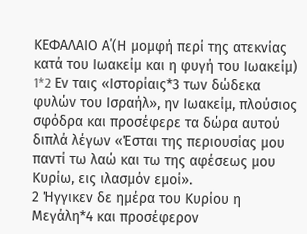ΚΕΦΑΛΑΙΟ Α΄(Η μομφή περί της ατεκνίας κατά του Ιωακείμ και η φυγή του Ιωακείμ)
1*2 Eν ταις «Ιστορίαις*3 των δώδεκα φυλών του Ισραήλ», ην Ιωακείμ, πλούσιος σφόδρα και προσέφερε τα δώρα αυτού διπλά λέγων «Έσται της περιουσίας μου παντί τω λαώ και τω της αφέσεως μου Κυρίω, εις ιλασμόν εμοί».
2 Ήγγικεν δε ημέρα του Κυρίου η Μεγάλη*4 και προσέφερον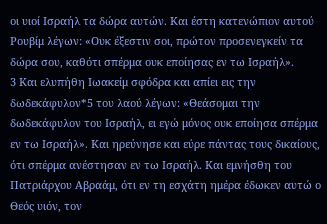οι υιοί Ισραήλ τα δώρα αυτών. Και έστη κατενώπιον αυτού Ρουβίμ λέγων: «Ουκ έξεστιν σοι, πρώτον προσενεγκείν τα δώρα σου, καθότι σπέρμα ουκ εποίησας εν τω Ισραήλ».
3 Και ελυπήθη Ιωακείμ σφόδρα και απίει εις την δωδεκάφυλον*5 του λαού λέγων: «Θεάσομαι την δωδεκάφυλον του Ισραήλ, ει εγώ μόνος ουκ εποίησα σπέρμα εν τω Ισραήλ». Και ηρεύνησε και εύρε πάντας τους δικαίους, ότι σπέρμα ανέστησαν εν τω Ισραήλ. Και εμνήσθη του Πατριάρχου Αβραάμ, ότι εν τη εσχάτη ημέρα έδωκεν αυτώ ο Θεός υιόν, τον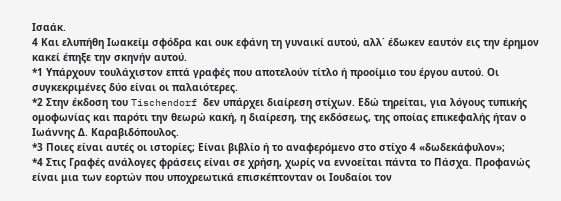Ισαάκ.
4 Και ελυπήθη Ιωακείμ σφόδρα και ουκ εφάνη τη γυναικί αυτού, αλλ΄ έδωκεν εαυτόν εις την έρημον κακεί έπηξε την σκηνήν αυτού.
*1 Υπάρχουν τουλάχιστον επτά γραφές που αποτελούν τίτλο ή προοίμιο του έργου αυτού. Οι συγκεκριμένες δύο είναι οι παλαιότερες.
*2 Στην έκδοση του Tischendorf δεν υπάρχει διαίρεση στίχων. Εδώ τηρείται, για λόγους τυπικής ομοφωνίας και παρότι την θεωρώ κακή, η διαίρεση, της εκδόσεως, της οποίας επικεφαλής ήταν ο Ιωάννης Δ. Καραβιδόπουλος.
*3 Ποιες είναι αυτές οι ιστορίες; Είναι βιβλίο ή το αναφερόμενο στο στίχο 4 «δωδεκάφυλον»;
*4 Στις Γραφές ανάλογες φράσεις είναι σε χρήση, χωρίς να εννοείται πάντα το Πάσχα. Προφανώς είναι μια των εορτών που υποχρεωτικά επισκέπτονταν οι Ιουδαίοι τον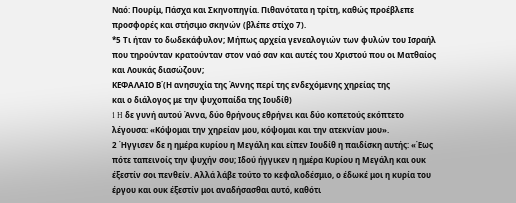Ναό: Πουρίμ, Πάσχα και Σκηνοπηγία. Πιθανότατα η τρίτη, καθώς προέβλεπε προσφορές και στήσιμο σκηνών (βλέπε στίχο 7).
*5 Τι ήταν το δωδεκάφυλον; Μήπως αρχεία γενεαλογιών των φυλών του Ισραήλ που τηρούνταν κρατούνταν στον ναό σαν και αυτές του Χριστού που οι Ματθαίος και Λουκάς διασώζουν;
ΚΕΦΑΛΑΙΟ Β΄(Η ανησυχία της Άννης περί της ενδεχόμενης χηρείας της
και ο διάλογος με την ψυχοπαίδα της Ιουδίθ)
1 H δε γυνή αυτού Άννα, δύο θρήνους εθρήνει και δύο κοπετούς εκόπτετο λέγουσα: «Κόψομαι την χηρείαν μου, κόψομαι και την ατεκνίαν μου».
2 Ήγγισεν δε η ημέρα κυρίου η Μεγάλη και είπεν Ιουδίθ η παιδίσκη αυτής: «Έως πότε ταπεινοίς την ψυχήν σου; Ιδού ήγγικεν η ημέρα Κυρίου η Μεγάλη και ουκ έξεστίν σοι πενθείν. Αλλά λάβε τούτο το κεφαλοδέσμιο, ο έδωκέ μοι η κυρία του έργου και ουκ έξεστίν μοι αναδήσασθαι αυτό, καθότι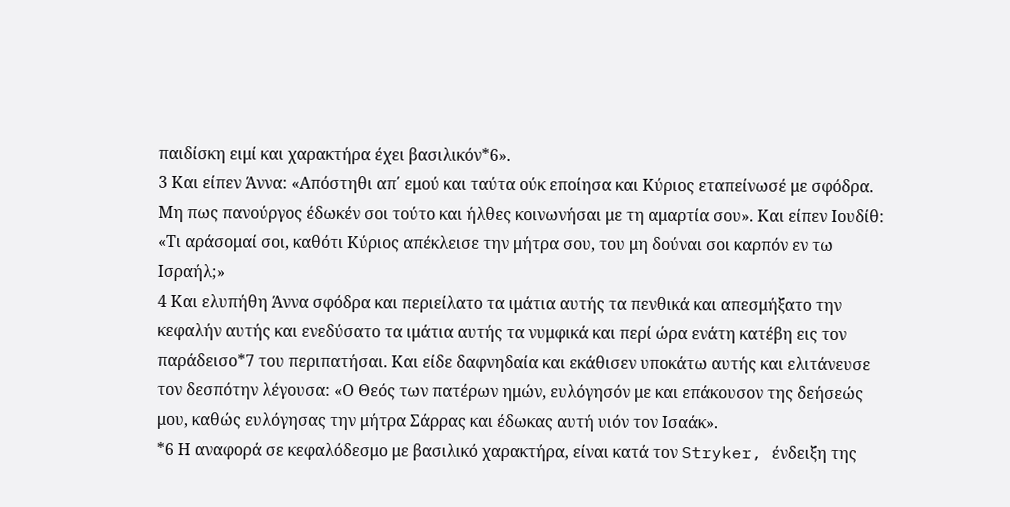παιδίσκη ειμί και χαρακτήρα έχει βασιλικόν*6».
3 Και είπεν Άννα: «Απόστηθι απ΄ εμού και ταύτα ούκ εποίησα και Κύριος εταπείνωσέ με σφόδρα. Μη πως πανούργος έδωκέν σοι τούτο και ήλθες κοινωνήσαι με τη αμαρτία σου». Και είπεν Ιουδίθ: «Τι αράσομαί σοι, καθότι Κύριος απέκλεισε την μήτρα σου, του μη δούναι σοι καρπόν εν τω Ισραήλ;»
4 Και ελυπήθη Άννα σφόδρα και περιείλατο τα ιμάτια αυτής τα πενθικά και απεσμήξατο την κεφαλήν αυτής και ενεδύσατο τα ιμάτια αυτής τα νυμφικά και περί ώρα ενάτη κατέβη εις τον παράδεισο*7 του περιπατήσαι. Και είδε δαφνηδαία και εκάθισεν υποκάτω αυτής και ελιτάνευσε τον δεσπότην λέγουσα: «Ο Θεός των πατέρων ημών, ευλόγησόν με και επάκουσον της δεήσεώς μου, καθώς ευλόγησας την μήτρα Σάρρας και έδωκας αυτή υιόν τον Ισαάκ».
*6 Η αναφορά σε κεφαλόδεσμο με βασιλικό χαρακτήρα, είναι κατά τον Stryker, ένδειξη της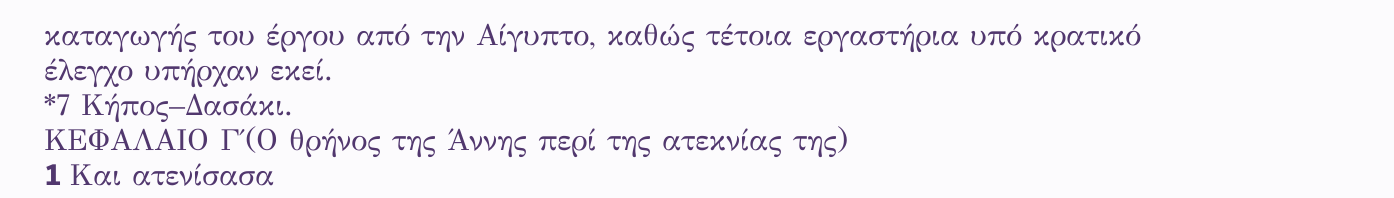καταγωγής του έργου από την Αίγυπτο, καθώς τέτοια εργαστήρια υπό κρατικό έλεγχο υπήρχαν εκεί.
*7 Κήπος–Δασάκι.
ΚΕΦΑΛΑΙΟ Γ΄(Ο θρήνος της Άννης περί της ατεκνίας της)
1 Kαι ατενίσασα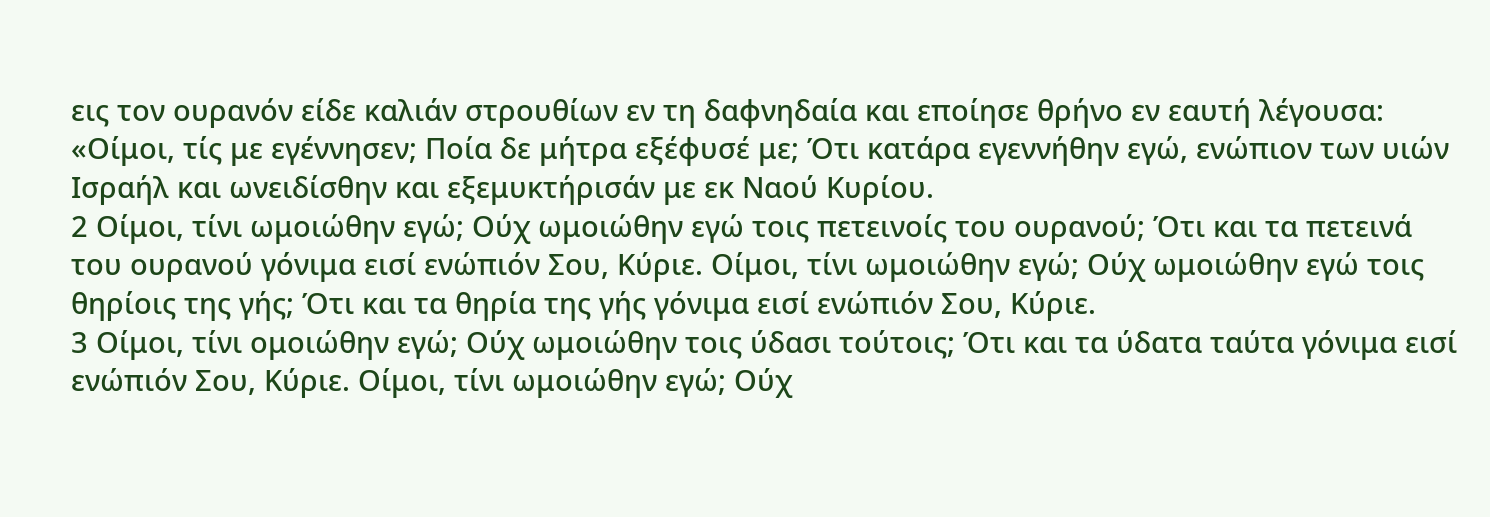εις τον ουρανόν είδε καλιάν στρουθίων εν τη δαφνηδαία και εποίησε θρήνο εν εαυτή λέγουσα: «Οίμοι, τίς με εγέννησεν; Ποία δε μήτρα εξέφυσέ με; Ότι κατάρα εγεννήθην εγώ, ενώπιον των υιών Ισραήλ και ωνειδίσθην και εξεμυκτήρισάν με εκ Ναού Κυρίου.
2 Οίμοι, τίνι ωμοιώθην εγώ; Ούχ ωμοιώθην εγώ τοις πετεινοίς του ουρανού; Ότι και τα πετεινά του ουρανού γόνιμα εισί ενώπιόν Σου, Κύριε. Οίμοι, τίνι ωμοιώθην εγώ; Ούχ ωμοιώθην εγώ τοις θηρίοις της γής; Ότι και τα θηρία της γής γόνιμα εισί ενώπιόν Σου, Κύριε.
3 Οίμοι, τίνι ομοιώθην εγώ; Ούχ ωμοιώθην τοις ύδασι τούτοις; Ότι και τα ύδατα ταύτα γόνιμα εισί ενώπιόν Σου, Κύριε. Οίμοι, τίνι ωμοιώθην εγώ; Ούχ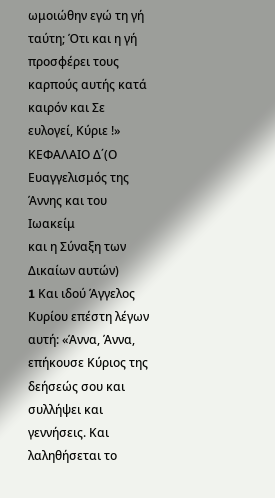ωμοιώθην εγώ τη γή ταύτη; Ότι και η γή προσφέρει τους καρπούς αυτής κατά καιρόν και Σε ευλογεί, Κύριε !»
ΚΕΦΑΛΑΙΟ Δ΄(Ο Ευαγγελισμός της Άννης και του Ιωακείμ
και η Σύναξη των Δικαίων αυτών)
1 Kαι ιδού Άγγελος Κυρίου επέστη λέγων αυτή: «Άννα, Άννα, επήκουσε Κύριος της δεήσεώς σου και συλλήψει και γεννήσεις. Και λαληθήσεται το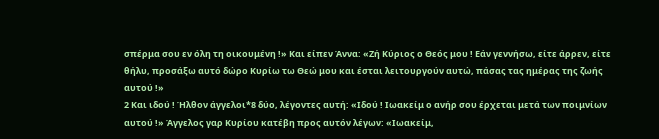σπέρμα σου εν όλη τη οικουμένη !» Και είπεν Άννα: «Ζή Κύριος ο Θεός μου ! Εάν γεννήσω, είτε άρρεν, είτε θήλυ, προσάξω αυτό δώρο Κυρίω τω Θεώ μου και έσται λειτουργούν αυτώ, πάσας τας ημέρας της ζωής αυτού !»
2 Και ιδού ! Ήλθον άγγελοι*8 δύο, λέγοντες αυτή: «Ιδού ! Ιωακείμ ο ανήρ σου έρχεται μετά των ποιμνίων αυτού !» Άγγελος γαρ Κυρίου κατέβη προς αυτόν λέγων: «Ιωακείμ,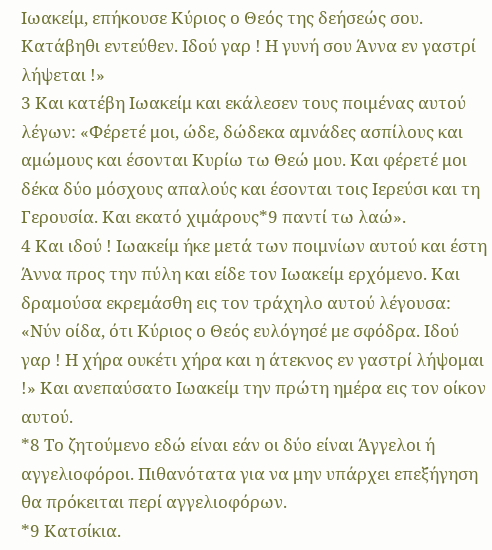Ιωακείμ, επήκουσε Κύριος ο Θεός της δεήσεώς σου. Κατάβηθι εντεύθεν. Ιδού γαρ ! Η γυνή σου Άννα εν γαστρί λήψεται !»
3 Και κατέβη Ιωακείμ και εκάλεσεν τους ποιμένας αυτού λέγων: «Φέρετέ μοι, ώδε, δώδεκα αμνάδες ασπίλους και αμώμους και έσονται Κυρίω τω Θεώ μου. Και φέρετέ μοι δέκα δύο μόσχους απαλούς και έσονται τοις Ιερεύσι και τη Γερουσία. Και εκατό χιμάρους*9 παντί τω λαώ».
4 Και ιδού ! Ιωακείμ ήκε μετά των ποιμνίων αυτού και έστη Άννα προς την πύλη και είδε τον Ιωακείμ ερχόμενο. Και δραμούσα εκρεμάσθη εις τον τράχηλο αυτού λέγουσα: «Νύν οίδα, ότι Κύριος ο Θεός ευλόγησέ με σφόδρα. Ιδού γαρ ! Η χήρα ουκέτι χήρα και η άτεκνος εν γαστρί λήψομαι !» Και ανεπαύσατο Ιωακείμ την πρώτη ημέρα εις τον οίκον αυτού.
*8 Το ζητούμενο εδώ είναι εάν οι δύο είναι Άγγελοι ή αγγελιοφόροι. Πιθανότατα για να μην υπάρχει επεξήγηση θα πρόκειται περί αγγελιοφόρων.
*9 Κατσίκια.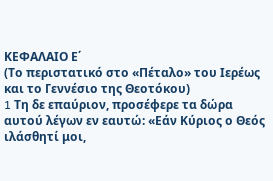ΚΕΦΑΛΑΙΟ Ε΄
(Το περιστατικό στο «Πέταλο» του Ιερέως
και το Γεννέσιο της Θεοτόκου)
1 Tη δε επαύριον, προσέφερε τα δώρα αυτού λέγων εν εαυτώ: «Εάν Κύριος ο Θεός ιλάσθητί μοι,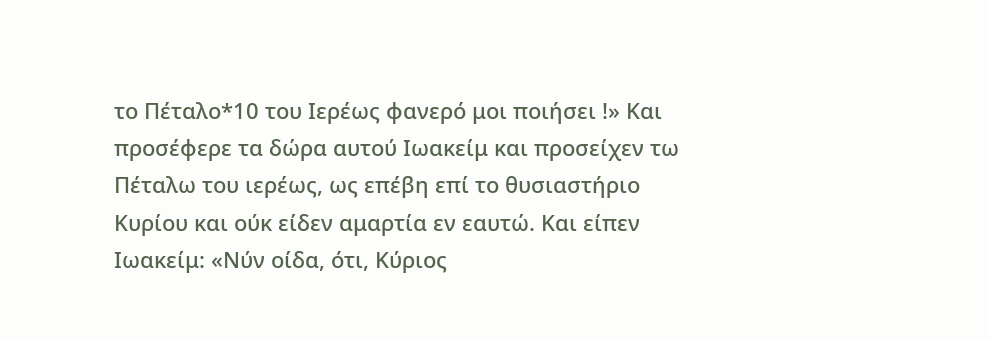το Πέταλο*10 του Ιερέως φανερό μοι ποιήσει !» Και προσέφερε τα δώρα αυτού Ιωακείμ και προσείχεν τω Πέταλω του ιερέως, ως επέβη επί το θυσιαστήριο Κυρίου και ούκ είδεν αμαρτία εν εαυτώ. Και είπεν Ιωακείμ: «Νύν οίδα, ότι, Κύριος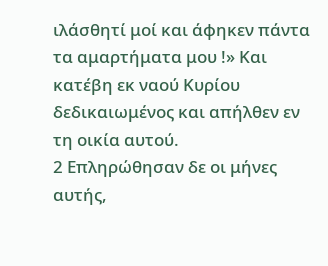ιλάσθητί μοί και άφηκεν πάντα τα αμαρτήματα μου !» Και κατέβη εκ ναού Κυρίου δεδικαιωμένος και απήλθεν εν τη οικία αυτού.
2 Επληρώθησαν δε οι μήνες αυτής,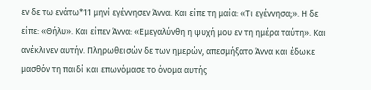εν δε τω ενάτω*11 μηνί εγέννησεν Άννα. Και είπε τη μαία: «Τι εγέννησα;». Η δε είπε: «Θήλυ». Και είπεν Άννα: «Εμεγαλύνθη η ψυχή μου εν τη ημέρα ταύτη». Και ανέκλινεν αυτήν. Πληρωθεισών δε των ημερών, απεσμήξατο Άννα και έδωκε μασθόν τη παιδί και επωνόμασε το όνομα αυτής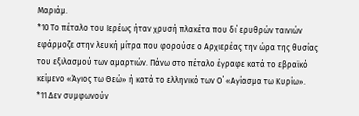Μαριάμ.
*10 Το πέταλο του Ιερέως ήταν χρυσή πλακέτα που δι΄ ερυθρών ταινιών εφάρμοζε στην λευκή μίτρα που φορούσε ο Αρχιερέας την ώρα της θυσίας του εξιλασμού των αμαρτιών. Πάνω στο πέταλο έγραφε κατά το εβραϊκό κείμενο «Άγιος τω Θεώ» ή κατά το ελληνικό των Ο΄ «Αγίασμα τω Κυρίω».
*11 Δεν συμφωνούν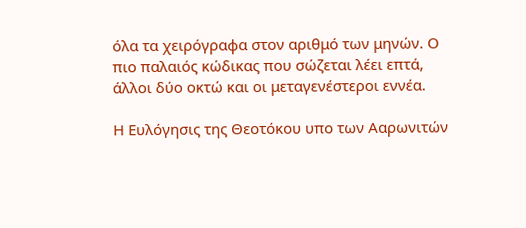όλα τα χειρόγραφα στον αριθμό των μηνών. Ο πιο παλαιός κώδικας που σώζεται λέει επτά, άλλοι δύο οκτώ και οι μεταγενέστεροι εννέα.

Η Ευλόγησις της Θεοτόκου υπο των Ααρωνιτών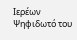Ιερέων
Ψηφιδωτό του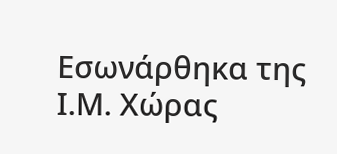Εσωνάρθηκα της Ι.Μ. Χώρας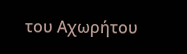του Αχωρήτου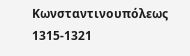Κωνσταντινουπόλεως
1315-1321